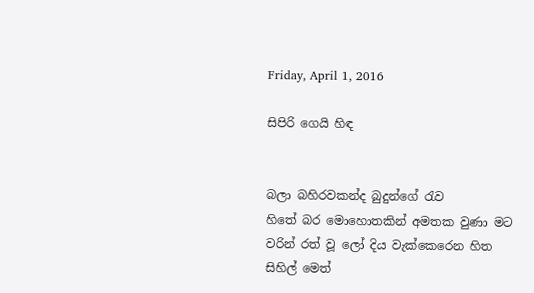Friday, April 1, 2016

සිපිරි ගෙයි හිඳ


බලා බහිරවකන්ද බුදුන්ගේ රැව
හිතේ බර මොහොතකින් අමතක වුණා මට
වරින් රත් වූ ලෝ දිය වැක්කෙරෙන හිත
සිහිල් මෙත්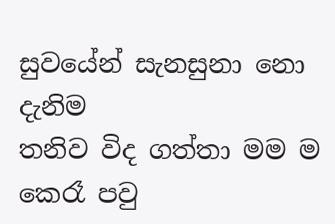සුවයේන් සැනසුනා නො දැනිම
තනිව විද ගත්තා මම ම
කෙරෑ පවු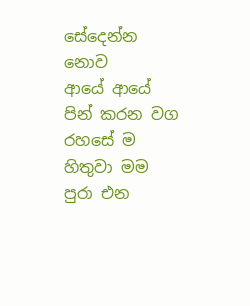සේදෙන්න නොව
ආයේ ආයේ පින් කරන වග
රහසේ ම හිතුවා මම
පුරා එන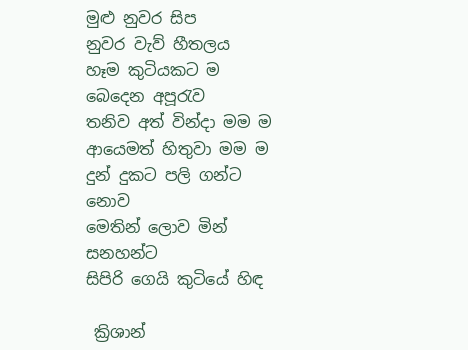මුළු නුවර සිප
නුවර වැව් හීතලය
හෑම කුටියකට ම බෙදෙන අපූරැව
තනිව අත් වින්දා මම ම
ආයෙමත් හිතුවා මම ම
දුන් දුකට පලි ගන්ට නොව
මෙතින් ලොව මින් සනහන්ට
සිපිරි ගෙයි කුටියේ හිඳ

 ක්‍රිශාන්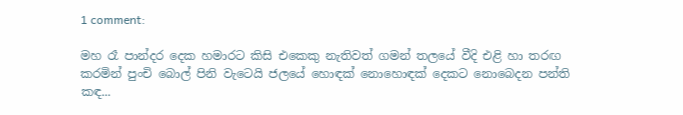1 comment:

මහ රෑ පාන්දර දෙක හමාරට කිසි එකෙකු නැතිවත් ගමන් තලයේ වීදි එළි හා තරඟ කරමින් පුංචි බොල් පිනි වැටෙයි ජලයේ හොඳක් නොහොඳක් දෙකට නොබෙදන පන්ති කඳ...